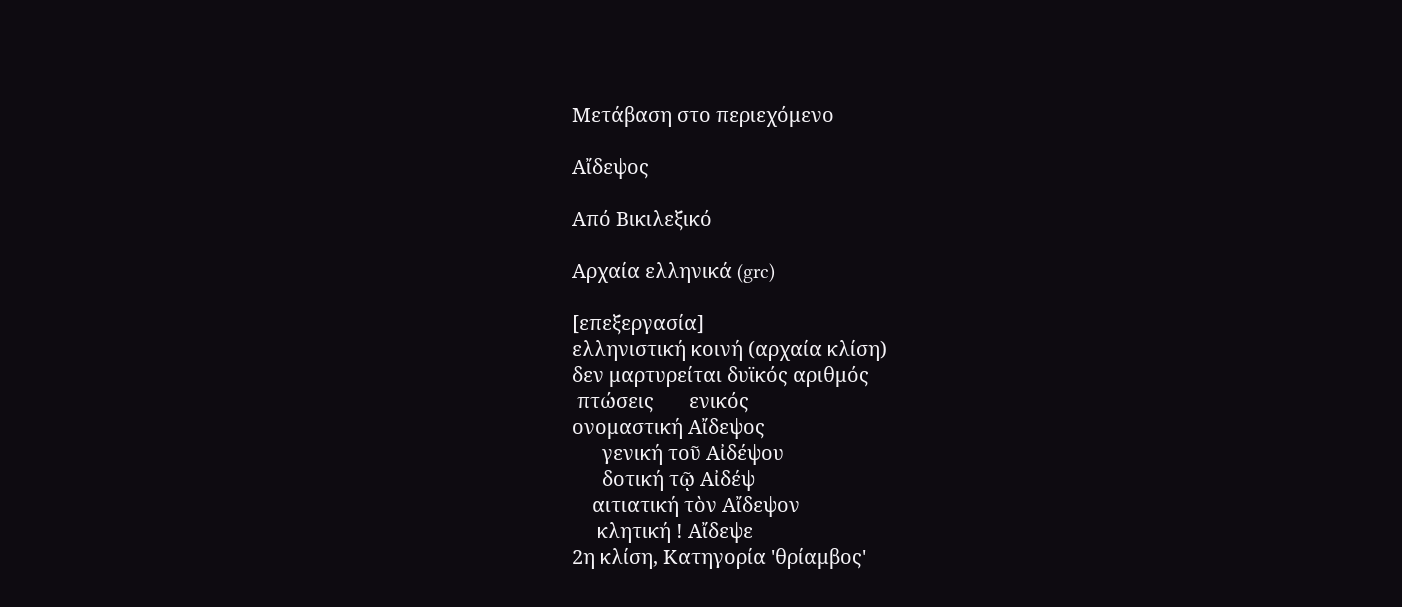Μετάβαση στο περιεχόμενο

Αἴδεψος

Από Βικιλεξικό

Αρχαία ελληνικά (grc)

[επεξεργασία]
ελληνιστική κοινή (αρχαία κλίση)
δεν μαρτυρείται δυϊκός αριθμός
 πτώσεις       ενικός
ονομαστική Αἴδεψος
      γενική τοῦ Αἰδέψου
      δοτική τῷ Αἰδέψ
    αιτιατική τὸν Αἴδεψον
     κλητική ! Αἴδεψε
2η κλίση, Κατηγορία 'θρίαμβος'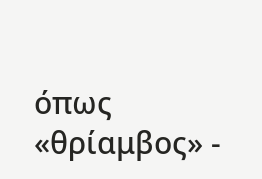όπως «θρίαμβος» -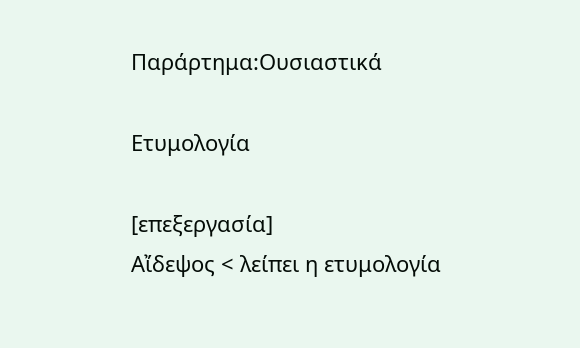Παράρτημα:Ουσιαστικά

Ετυμολογία

[επεξεργασία]
Αἴδεψος < λείπει η ετυμολογία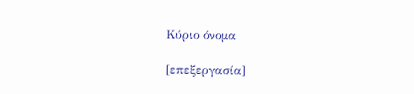Κύριο όνομα

[επεξεργασία]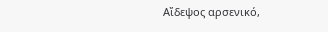Αἴδεψος αρσενικό,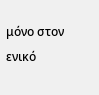μόνο στον ενικό